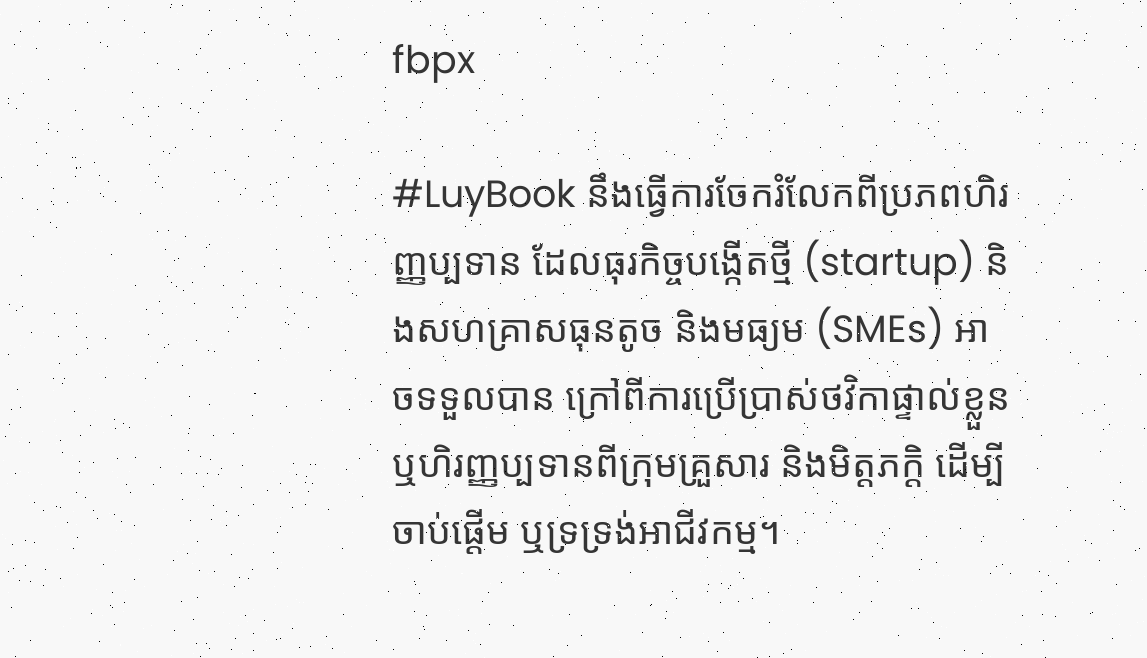fbpx

#LuyBook នឹងធ្វើការចែករំលែកពីប្រភពហិរញ្ញប្បទាន ដែលធុរកិច្ចបង្កើតថ្មី (startup) និងសហគ្រាសធុនតូច និងមធ្យម (SMEs) អាចទទួលបាន ក្រៅពីការប្រើប្រាស់ថវិកាផ្ទាល់ខ្លួន ឬហិរញ្ញប្បទានពីក្រុមគ្រួសារ និងមិត្តភក្ដិ ដើម្បីចាប់ផ្តើម ឬទ្រទ្រង់អាជីវកម្ម។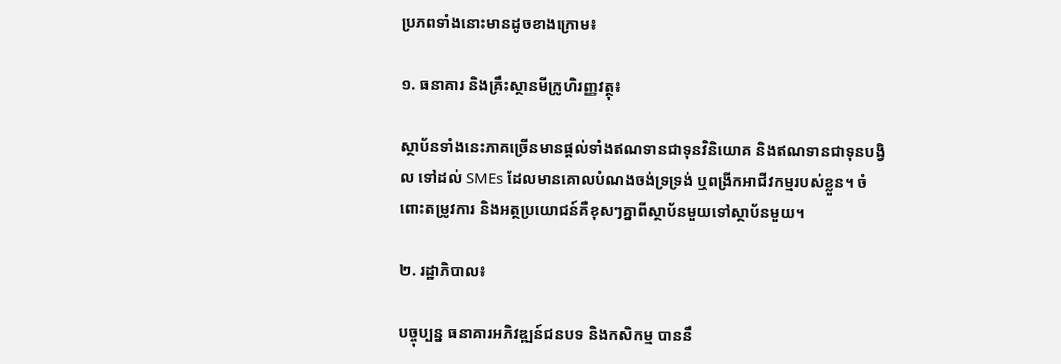ប្រភពទាំងនោះមានដូចខាងក្រោម៖

១. ធនាគារ និងគ្រឹះស្ថានមីក្រូហិរញ្ញវត្ថុ៖

ស្ថាប័នទាំងនេះភាគច្រើនមានផ្ដល់ទាំងឥណទានជាទុនវិនិយោគ និងឥណទានជាទុនបង្វិល ទៅដល់ SMEs ដែលមានគោលបំណងចង់ទ្រទ្រង់ ឬពង្រីកអាជីវកម្មរបស់ខ្លួន។ ចំពោះតម្រូវការ និងអត្ថប្រយោជន៍គឺខុសៗគ្នាពីស្ថាប័នមួយទៅស្ថាប័នមួយ។

២. រដ្ឋាភិបាល៖

បច្ចុប្បន្ន ធនាគារអភិវឌ្ឍន៍ជនបទ និងកសិកម្ម បាននឹ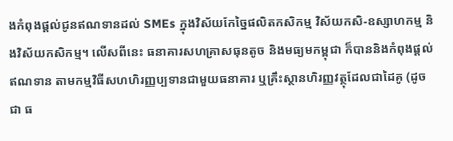ងកំពុងផ្ដល់ជូនឥណទានដល់ SMEs ក្នុងវិស័យកែច្នៃផលិតកសិកម្ម វិស័យកសិ-ឧស្សាហកម្ម និងវិស័យកសិកម្ម។ លើសពីនេះ ធនាគារសហគ្រាសធុនតូច និងមធ្យមកម្ពុជា ក៏បាននិងកំពុងផ្ដល់ឥណទាន តាមកម្មវិធីសហហិរញ្ញប្បទានជាមួយធនាគារ ឬគ្រឹះស្ថានហិរញ្ញវត្ថុដែលជាដៃគូ (ដូចជា ធ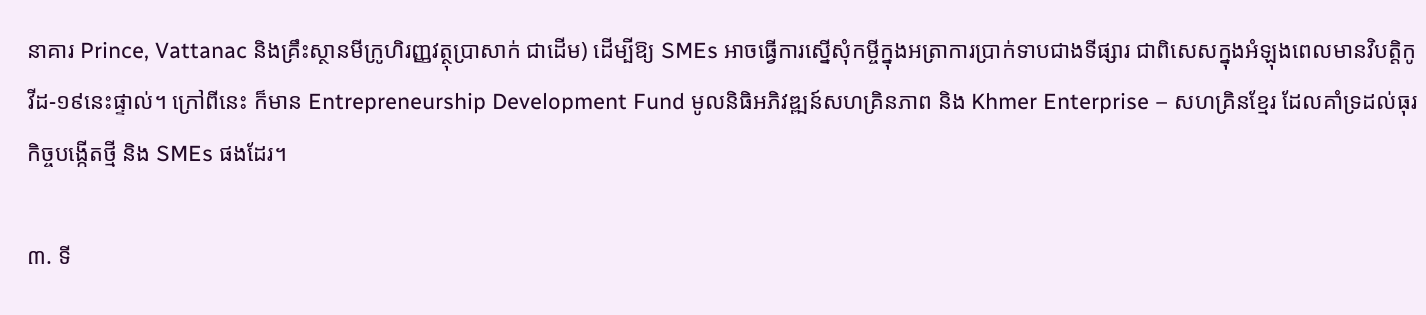នាគារ Prince, Vattanac និងគ្រឹះស្ថានមីក្រូហិរញ្ញវត្ថុប្រាសាក់ ជាដើម) ដើម្បីឱ្យ SMEs អាចធ្វើការស្នើសុំកម្ចីក្នុងអត្រាការប្រាក់ទាបជាងទីផ្សារ ជាពិសេសក្នុងអំឡុងពេលមានវិបត្តិកូវីដ-១៩នេះផ្ទាល់។ ក្រៅពីនេះ ក៏មាន Entrepreneurship Development Fund មូលនិធិអភិវឌ្ឍន៍សហគ្រិនភាព និង Khmer Enterprise – សហគ្រិនខ្មែរ ដែលគាំទ្រដល់ធុរកិច្ចបង្កើតថ្មី និង SMEs ផងដែរ។

៣. ទី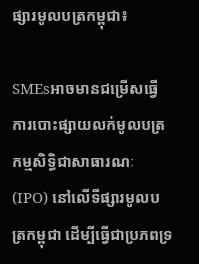ផ្សារមូលបត្រកម្ពុជា៖

SMEsអាចមានជម្រើសធ្វើការបោះផ្សាយលក់មូលបត្រកម្មសិទ្ធិជាសាធារណៈ (IPO) នៅលើទីផ្សារមូលបត្រកម្ពុជា ដើម្បីធ្វើជាប្រភពទ្រ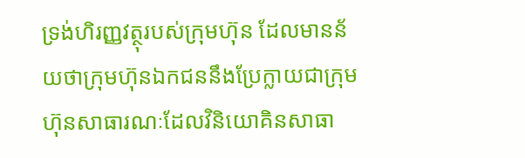ទ្រង់ហិរញ្ញវត្ថុរបស់ក្រុមហ៊ុន ដែលមានន័យថាក្រុមហ៊ុនឯកជននឹងប្រែក្លាយជាក្រុមហ៊ុនសាធារណៈដែលវិនិយោគិនសាធា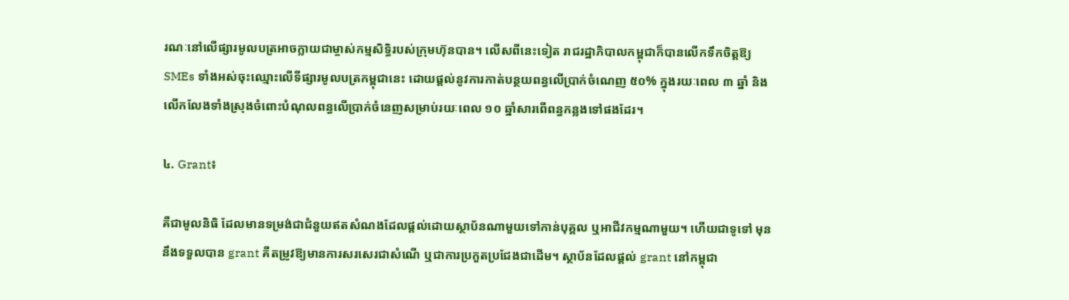រណៈនៅលើផ្សារមូលបត្រអាចក្លាយជាម្ចាស់កម្មសិទ្ធិរបស់ក្រុមហ៊ុនបាន។ លើសពីនេះទៀត រាជរដ្ឋាភិបាលកម្ពុជាក៏បានលើកទឹកចិត្តឱ្យ SMEs ទាំងអស់ចុះឈ្មោះលើទីផ្សារមូលបត្រកម្ពុជានេះ ដោយផ្ដល់នូវការកាត់បន្ថយពន្ធលើប្រាក់ចំណេញ ៥០% ក្នុងរយៈពេល ៣ ឆ្នាំ និងលើកលែងទាំងស្រុងចំពោះបំណុលពន្ធលើប្រាក់ចំនេញសម្រាប់រយៈពេល ១០ ឆ្នាំសារពើពន្ធកន្លងទៅផងដែរ។

៤. Grant៖

គឺជាមូលនិធិ ដែលមានទម្រង់ជាជំនួយឥតសំណងដែលផ្ដល់ដោយស្ថាប័នណាមួយទៅកាន់បុគ្គល ឬអាជីវកម្មណាមួយ។ ហើយជាទូទៅ មុននឹងទទួលបាន grant គឺតម្រូវឱ្យមានការសរសេរជាសំណើ ឬជាការប្រកួតប្រជែងជាដើម។ ស្ថាប័នដែលផ្ដល់ grant នៅកម្ពុជា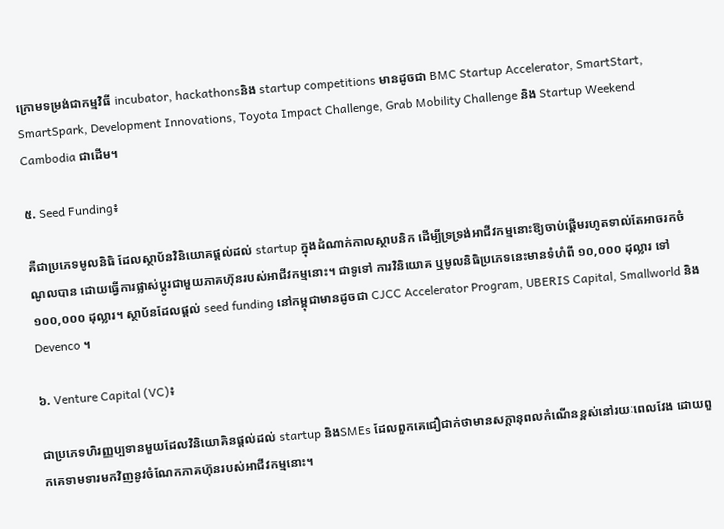ក្រោមទម្រង់ជាកម្មវិធី incubator, hackathonsនិង startup competitions មានដូចជា BMC Startup Accelerator, SmartStart, SmartSpark, Development Innovations, Toyota Impact Challenge, Grab Mobility Challenge និង Startup Weekend Cambodia ជាដើម។

៥. Seed Funding៖

គឺជាប្រភេទមូលនិធិ ដែលស្ថាប័នវិនិយោគផ្ដល់ដល់ startup ក្នុងដំណាក់កាលស្ថាបនិក ដើម្បីទ្រទ្រង់អាជីវកម្មនោះឱ្យចាប់ផ្តើមរហូតទាល់តែអាចរកចំណូលបាន ដោយធ្វើការផ្លាស់ប្ដូរជាមួយភាគហ៊ុនរបស់អាជីវកម្មនោះ។ ជាទូទៅ ការវិនិយោគ ឬមូលនិធិប្រភេទនេះមានទំហំពី ១០,០០០ ដុល្លារ ទៅ ១០០,០០០ ដុល្លារ។ ស្ថាប័នដែលផ្ដល់ seed funding នៅកម្ពុជាមានដូចជា CJCC Accelerator Program, UBERIS Capital, Smallworld និង Devenco ។

៦. Venture Capital (VC)៖

ជាប្រភេទហិរញ្ញប្បទានមួយដែលវិនិយោគិនផ្តល់ដល់ startup និងSMEs ដែលពួកគេជឿជាក់ថាមានសក្តានុពលកំណើនខ្ពស់នៅរយៈពេលវែង ដោយពួកគេទាមទារមកវិញនូវចំណែកភាគហ៊ុនរបស់អាជីវកម្មនោះ។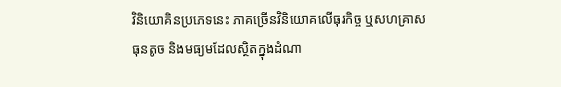វិនិយោគិនប្រភេទនេះ ភាគច្រើនវិនិយោគលើធុរកិច្ច ឬសហគ្រាសធុនតូច និងមធ្យមដែលស្ថិតក្នុងដំណា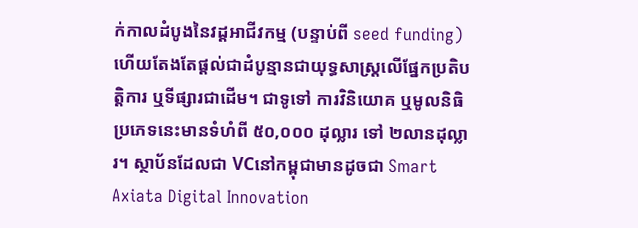ក់កាលដំបូងនៃវដ្ដអាជីវកម្ម (បន្ទាប់ពី seed funding) ហើយតែងតែផ្ដល់ជាដំបូន្មានជាយុទ្ធសាស្ត្រលើផ្នែកប្រតិបត្តិការ ឬទីផ្សារជាដើម។ ជាទូទៅ ការវិនិយោគ ឬមូលនិធិប្រភេទនេះមានទំហំពី ៥០,០០០ ដុល្លារ ទៅ ២លានដុល្លារ។ ស្ថាប័នដែលជា VCនៅកម្ពុជាមានដូចជា Smart Axiata Digital Innovation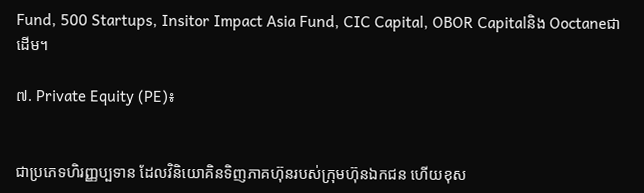Fund, 500 Startups, Insitor Impact Asia Fund, CIC Capital, OBOR Capitalនិង Ooctaneជាដើម។

៧. Private Equity (PE)៖


ជាប្រភេទហិរញ្ញប្បទាន ដែលវិនិយោគិនទិញភាគហ៊ុនរបស់ក្រុមហ៊ុនឯកជន ហើយខុស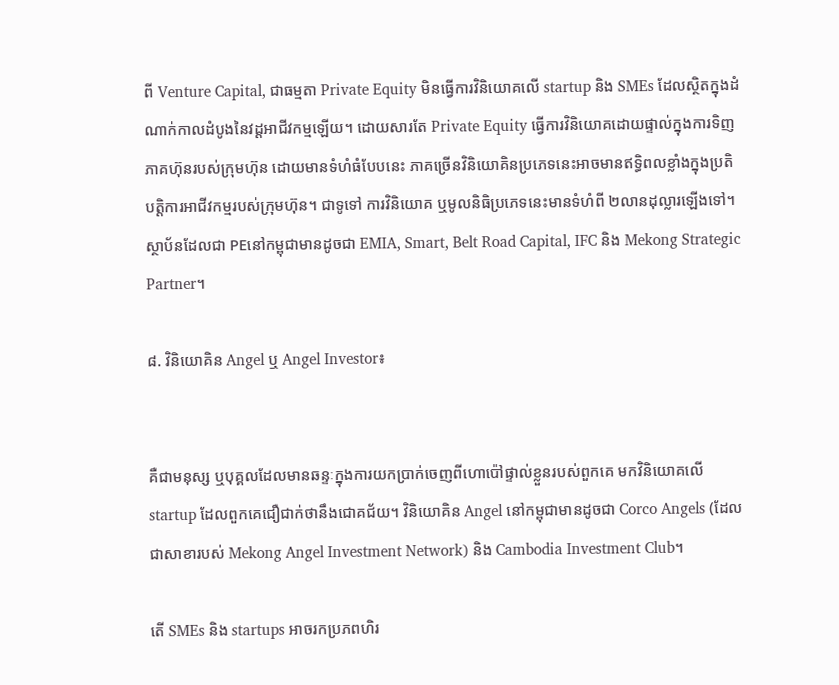ពី Venture Capital, ជាធម្មតា Private Equity មិនធ្វើការវិនិយោគលើ startup និង SMEs ដែលស្ថិតក្នុងដំណាក់កាលដំបូងនៃវដ្ដអាជីវកម្មឡើយ។ ដោយសារតែ Private Equity ធ្វើការវិនិយោគដោយផ្ទាល់ក្នុងការទិញភាគហ៊ុនរបស់ក្រុមហ៊ុន ដោយមានទំហំធំបែបនេះ ភាគច្រើនវិនិយោគិនប្រភេទនេះអាចមានឥទ្ធិពលខ្លាំងក្នុងប្រតិបត្តិការអាជីវកម្មរបស់ក្រុមហ៊ុន។ ជាទូទៅ ការវិនិយោគ ឬមូលនិធិប្រភេទនេះមានទំហំពី ២លានដុល្លារឡើងទៅ។ ស្ថាប័នដែលជា PEនៅកម្ពុជាមានដូចជា EMIA, Smart, Belt Road Capital, IFC និង Mekong Strategic Partner។

៨. វិនិយោគិន Angel ឬ Angel Investor៖


គឺជាមនុស្ស ឬបុគ្គលដែលមានឆន្ទៈក្នុងការយកប្រាក់ចេញពីហោប៉ៅផ្ទាល់ខ្លួនរបស់ពួកគេ មកវិនិយោគលើ startup ដែលពួកគេជឿជាក់ថានឹងជោគជ័យ។ វិនិយោគិន Angel នៅកម្ពុជាមានដូចជា Corco Angels (ដែលជាសាខារបស់ Mekong Angel Investment Network) និង Cambodia Investment Club។

តើ SMEs និង startups អាចរកប្រភពហិរ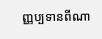ញ្ញប្បទានពីណា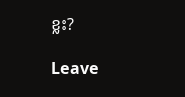ខ្លះ?

Leave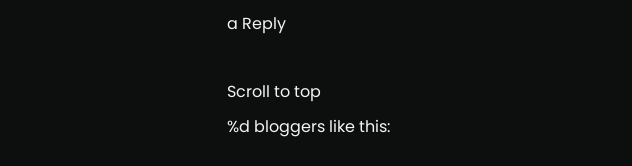a Reply

Scroll to top
%d bloggers like this: